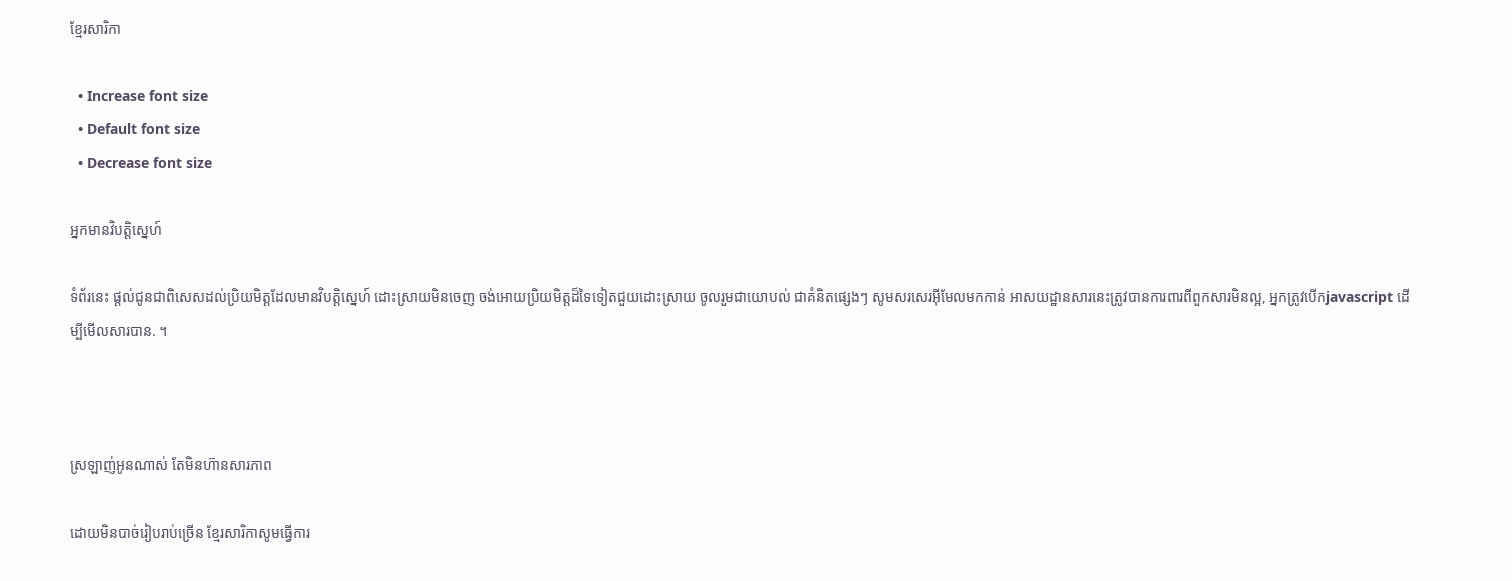ខ្មែរសារិកា

  • Increase font size
  • Default font size
  • Decrease font size

អ្នកមានវិបត្តិស្នេហ៍

ទំព័រនេះ ផ្តល់ជូនជាពិសេសដល់ប្រិយមិត្តដែលមានវិបត្តិស្នេហ៍ ដោះស្រាយមិនចេញ ចង់អោយប្រិយមិត្តដ៏ទៃទៀតជួយដោះស្រាយ ចូលរួមជាយោបល់ ជាគំនិតផ្សេងៗ សូមសរសេរអ៊ីមែលមកកាន់ អាសយដ្ឋានសារនេះត្រូវបានការពារពីពួកសារមិនល្អ, អ្នកត្រូវបើកjavascript ដើម្បីមើលសារបាន. ។



ស្រឡាញ់អូនណាស់ តែមិនហ៊ានសារភាព

ដោយមិនបាច់រៀបរាប់ច្រើន ខ្មែរសារិកាសូមធ្វើការ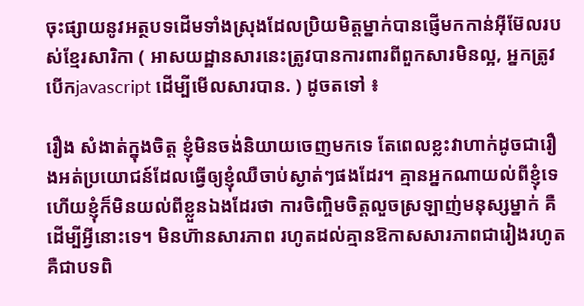ចុះផ្សាយនូវអត្ថបទដើមទាំងស្រុងដែលប្រិយមិត្តម្នាក់បានផ្ញើមកកាន់អ៊ីម៊ែលរបស់ខ្មែរសារិកា ( អាសយដ្ឋានសារនេះត្រូវបានការពារពីពួកសារមិនល្អ, អ្នកត្រូវបើកjavascript ដើម្បីមើលសារបាន. ) ដូចតទៅ ៖

រឿង សំងាត់ក្នុងចិត្ត ខ្ញុំមិនចង់និយាយចេញមកទេ តែពេលខ្លះវាហាក់ដូចជារឿងអត់ប្រយោជន៍ដែលធ្វើឲ្យខ្ញុំឈឺចាប់ស្ងាត់ៗផងដែរ។ គ្មានអ្នកណាយល់ពីខ្ញុំទេ ហើយខ្ញុំក៏មិនយល់ពីខ្លួនឯងដែរថា ការចិញ្ចិមចិត្តលួចស្រឡាញ់មនុស្សម្នាក់ គឺដើម្បីអ្វីនោះទេ។ មិនហ៊ានសារភាព រហូតដល់គ្មានឱកាសសារភាពជារៀងរហូត គឺជាបទពិ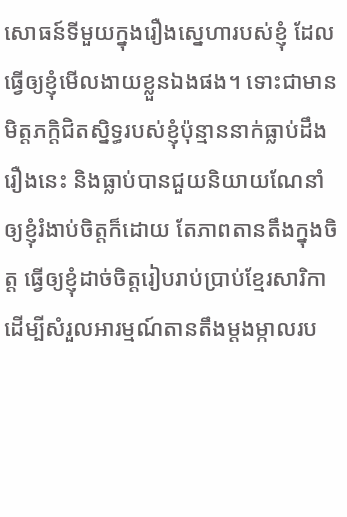សោធន៍ទីមួយក្នុងរឿងស្នេហារបស់ខ្ញុំ ដែលធ្វើឲ្យខ្ញុំមើលងាយខ្លួនឯងផង។ ទោះជាមានមិត្តភក្តិជិតស្និទ្ធរបស់ខ្ញុំប៉ុន្មាននាក់ធ្លាប់ដឹងរឿងនេះ និងធ្លាប់បានជួយនិយាយណែនាំឲ្យខ្ញុំរំងាប់ចិត្តក៏ដោយ តែភាពតានតឹងក្នុងចិត្ត ធ្វើឲ្យខ្ញុំដាច់ចិត្តរៀបរាប់ប្រាប់ខ្មែរសារិកា ដើម្បីសំរួលអារម្មណ៍តានតឹងម្តងម្កាលរប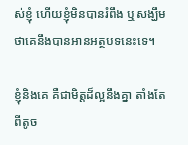ស់ខ្ញុំ ហើយខ្ញុំមិនបានរំពឹង ឬសង្ឃឹមថាគេនឹងបានអានអត្ថបទនេះទេ។

ខ្ញុំនិងគេ គឺជាមិត្តដ៏ល្អនឹងគ្នា តាំងតែពីតូច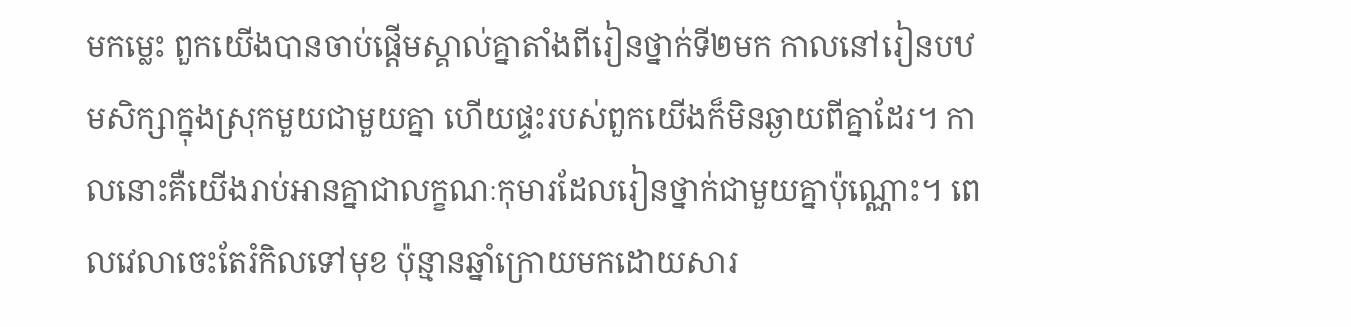មកម្លេះ ពួកយើងបានចាប់ផ្តើមស្គាល់គ្នាតាំងពីរៀនថ្នាក់ទី២មក កាលនៅរៀនបឋមសិក្សាក្នុងស្រុកមួយជាមួយគ្នា ហើយផ្ទះរបស់ពួកយើងក៏មិនឆ្ងាយពីគ្នាដែរ។ កាលនោះគឺយើងរាប់អានគ្នាជាលក្ខណៈកុមារដែលរៀនថ្នាក់ជាមួយគ្នាប៉ុណ្ណោះ។ ពេលវេលាចេះតែរំកិលទៅមុខ ប៉ុន្មានឆ្នាំក្រោយមកដោយសារ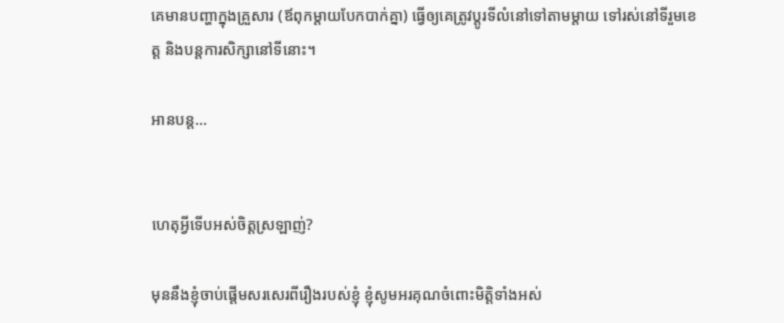គេមានបញ្ហាក្នុងគ្រួសារ (ឪពុកម្តាយបែកបាក់គ្នា) ធ្វើឲ្យគេត្រូវប្តូរទីលំនៅទៅតាមម្តាយ ទៅរស់នៅទីរួមខេត្ត និងបន្តការសិក្សានៅទីនោះ។

អានបន្ត...


ហេតុអ្វីទើបអស់ចិត្តស្រឡាញ់?

មុននឹងខ្ញុំចាប់ផ្តើមសរសេរពីរឿងរបស់ខ្ញុំ ខ្ញុំសូមអរគុណចំពោះមិត្តិទាំងអស់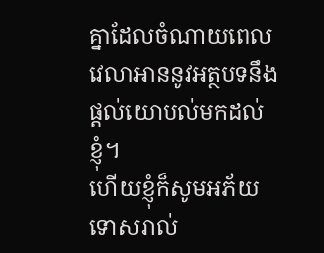គ្នាដែលចំណាយពេលវេលាអាននូវអត្ថបទនឹងផ្តល់យោបល់មកដល់ខ្ញុំ។
ហើយខ្ញុំក៏សូមអភ័យទោសរាល់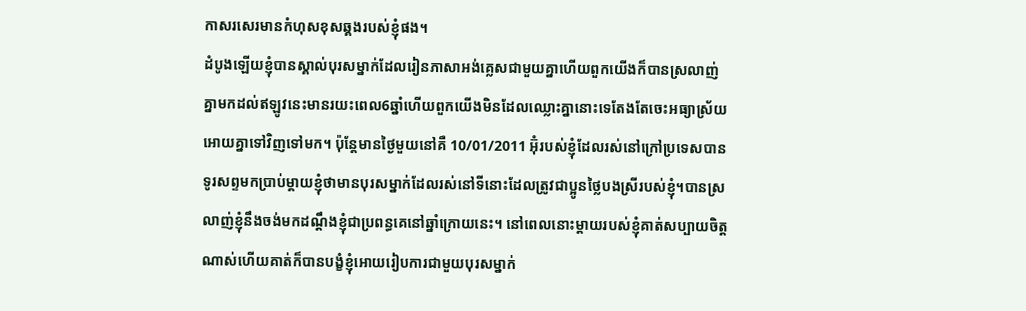កាសរសេរមានកំហុសខុសឆ្គងរបស់ខ្ញុំផង។
ដំបូងឡើយខ្ញុំបានស្គាល់បុរសម្នាក់ដែលរៀនភាសាអង់គ្លេសជាមួយគ្នាហើយពួកយើងក៏បានស្រលាញ់គ្នាមកដល់ឥឡូវនេះមានរយះពេល6ឆ្នាំហើយពួកយើងមិនដែលឈ្លោះគ្នានោះទេតែងតែចេះអធ្យាស្រ័យអោយគ្នាទៅវិញទៅមក។ ប៉ុន្តែមានថ្ងៃមួយនៅគឺ 10/01/2011 អ៊ុំរបស់ខ្ញុំដែលរស់នៅក្រៅប្រទេសបានទូរសព្ទមកប្រាប់ម្តាយខ្ញុំថាមានបុរសម្នាក់ដែលរស់នៅទីនោះដែលត្រូវជាប្អូនថ្លៃបងស្រីរបស់ខ្ញុំ។បានស្រលាញ់ខ្ញុំនឹងចង់មកដណ្តឹងខ្ញុំជាប្រពន្ធគេនៅឆ្នាំក្រោយនេះ។ នៅពេលនោះម្តាយរបស់ខ្ញុំគាត់សប្បាយចិត្តណាស់ហើយគាត់ក៏បានបង្ខំខ្ញុំអោយរៀបការជាមួយបុរសម្នាក់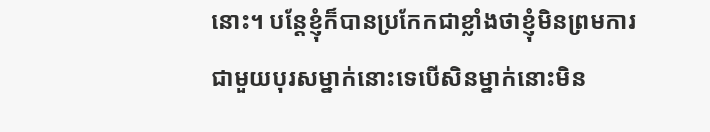នោះ។ បន្តែខ្ញុំក៏បានប្រកែកជាខ្លាំងថាខ្ញុំមិនព្រមការជាមួយបុរសម្នាក់នោះទេបើសិនម្នាក់នោះមិន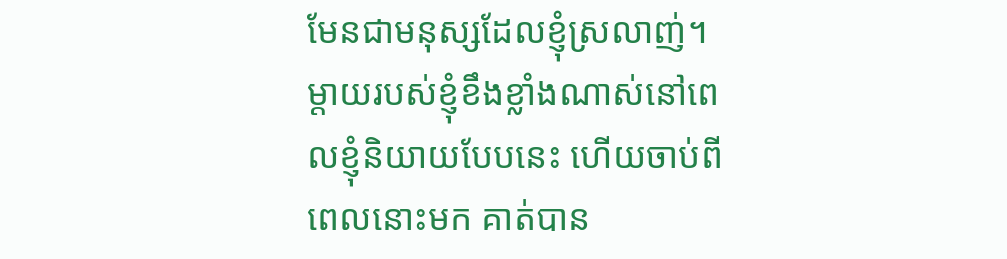មែនជាមនុស្សដែលខ្ញុំស្រលាញ់។ ម្តាយរបស់ខ្ញុំខឹងខ្លាំងណាស់នៅពេលខ្ញុំនិយាយបែបនេះ ហើយចាប់ពីពេលនោះមក គាត់បាន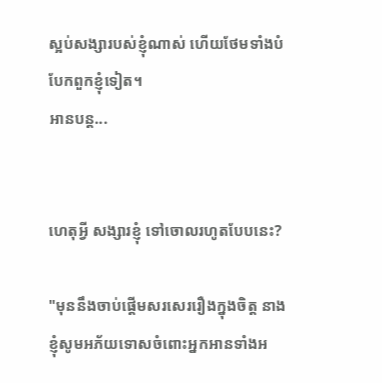ស្អប់សង្សារបស់ខ្ញុំណាស់ ហើយថែមទាំងបំបែកពួកខ្ញុំទៀត។
អានបន្ត...


ហេតុអ្វី សង្សារខ្ញុំ ទៅចោលរហូតបែបនេះ?

"មុននឹងចាប់ផ្ដើមសរសេររឿងក្នុងចិត្ត នាងខ្ញុំសូមអភ័យទោសចំពោះអ្នកអានទាំងអ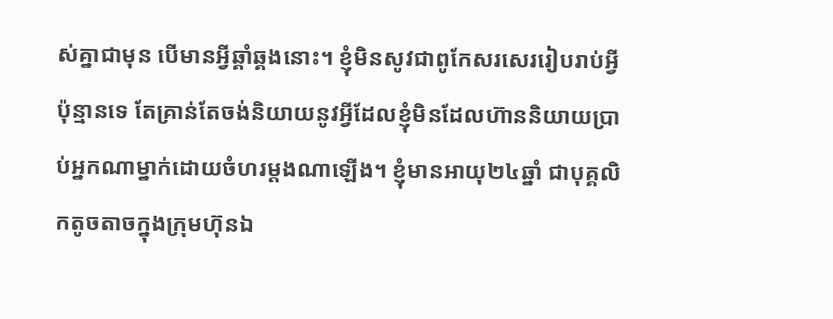ស់គ្នាជាមុន បើមានអ្វីឆ្គាំឆ្គងនោះ។ ខ្ញុំមិនសូវជាពូកែសរសេររៀបរាប់អ្វីប៉ុន្មានទេ តែគ្រាន់តែចង់និយាយនូវអ្វីដែលខ្ញុំមិនដែលហ៊ាននិយាយប្រាប់អ្នកណាម្នាក់ដោយចំហរម្ដងណាឡើង។ ខ្ញុំមានអាយុ២៤ឆ្នាំ ជាបុគ្គលិកតូចតាចក្នុងក្រុមហ៊ុនឯ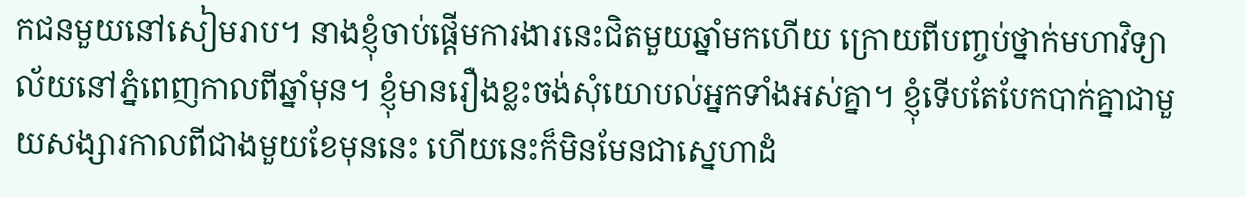កជនមួយនៅសៀមរាប។ នាងខ្ញុំចាប់ផ្ដើមការងារនេះជិតមួយឆ្នាំមកហើយ ក្រោយពីបញ្ចប់ថ្នាក់មហាវិទ្យាល័យនៅភ្នំពេញកាលពីឆ្នាំមុន។ ខ្ញុំមានរឿងខ្លះចង់សុំយោបល់អ្នកទាំងអស់គ្នា។ ខ្ញុំទើបតែបែកបាក់គ្នាជាមួយសង្សារកាលពីជាងមួយខែមុននេះ ហើយនេះក៏មិនមែនជាស្នេហាដំ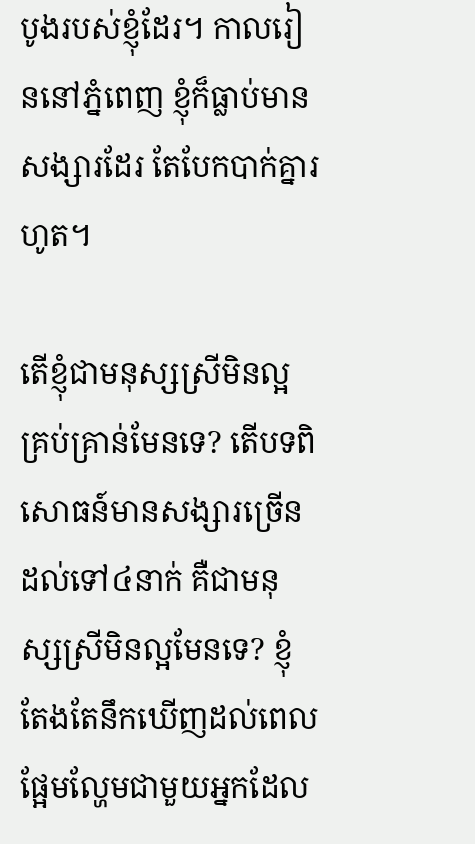បូងរបស់ខ្ញុំដែរ។ កាលរៀននៅភ្នំពេញ ខ្ញុំក៏ធ្លាប់មានសង្សារដែរ តែបែកបាក់គ្នារហូត។

តើខ្ញុំជាមនុស្សស្រីមិនល្អគ្រប់គ្រាន់មែនទេ? តើបទពិសោធន៍មានសង្សារច្រើនដល់ទៅ៤នាក់ គឺជាមនុស្សស្រីមិនល្អមែនទេ? ខ្ញុំតែងតែនឹកឃើញដល់ពេលផ្អែមល្ហែមជាមួយអ្នកដែល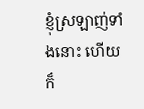ខ្ញុំស្រឡាញ់ទាំងនោះ ហើយក៏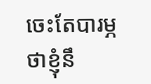ចេះតែបារម្ភថាខ្ញុំនឹ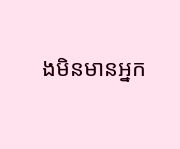ងមិនមានអ្នក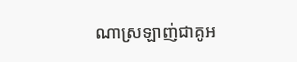ណាស្រឡាញ់ជាគូអ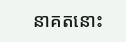នាគតនោះ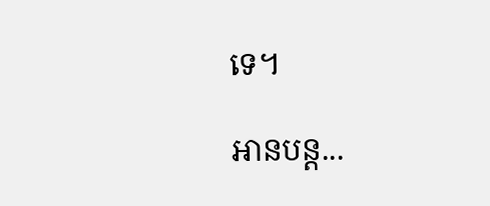ទេ។

អានបន្ត...